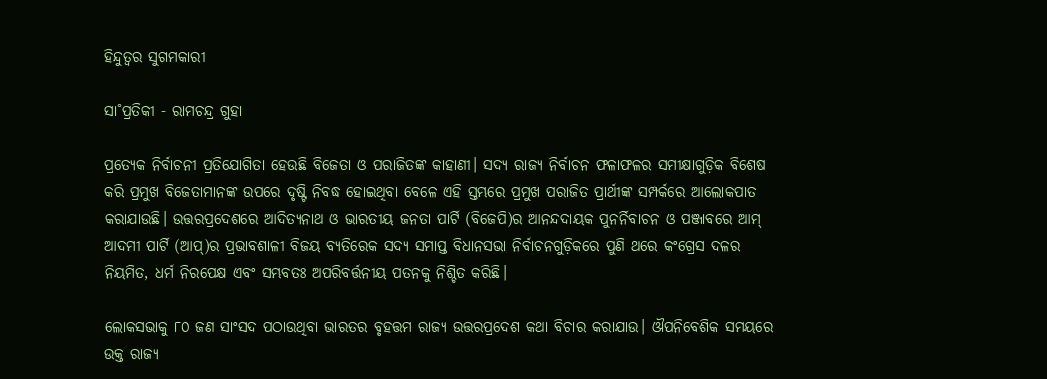ହିନ୍ଦୁତ୍ୱର ସୁଗମକାରୀ

ସା˚ପ୍ରତିକୀ - ରାମଚନ୍ଦ୍ର ଗୁହା

ପ୍ରତ୍ୟେକ ନିର୍ବାଚନୀ ପ୍ରତିଯୋଗିତା ହେଉଛି ବିଜେତା ଓ ପରାଜିତଙ୍କ କାହାଣୀ। ସଦ୍ୟ ରାଜ୍ୟ ନିର୍ବାଚନ ଫଳାଫଳର ସମୀକ୍ଷାଗୁଡ଼ିକ ବିଶେଷ କରି ପ୍ରମୁଖ ବିଜେତାମାନଙ୍କ ଉପରେ ଦୃଷ୍ଟି ନିବଦ୍ଧ ହୋଇଥିବା ବେଳେ ଏହି ସ୍ତମ୍ଭରେ ପ୍ରମୁଖ ପରାଜିତ ପ୍ରାର୍ଥୀଙ୍କ ସମ୍ପର୍କରେ ଆଲୋକପାତ କରାଯାଉଛି। ଉତ୍ତରପ୍ରଦେଶରେ ଆଦିତ୍ୟନାଥ ଓ ଭାରତୀୟ ଜନତା ପାର୍ଟି (ବିଜେପି)ର ଆନନ୍ଦଦାୟକ ପୁନର୍ନିବାଚନ ଓ ପଞ୍ଜାବରେ ଆମ୍‌ ଆଦମୀ ପାର୍ଟି (ଆପ୍‌)ର ପ୍ରଭାବଶାଳୀ ବିଜୟ ବ୍ୟତିରେକ ସଦ୍ୟ ସମାପ୍ତ ବିଧାନସଭା ନିର୍ବାଚନଗୁଡ଼ିକରେ ପୁଣି ଥରେ କଂଗ୍ରେସ ଦଳର ନିୟମିତ, ଧର୍ମ ନିରପେକ୍ଷ ଏବଂ ସମ୍ଭବତଃ ଅପରିବର୍ତ୍ତନୀୟ ପତନକୁ ନିଶ୍ଚିତ କରିଛି।

ଲୋକସଭାକୁ ୮୦ ଜଣ ସାଂସଦ ପଠାଉଥିବା ଭାରତର ବୃହତ୍ତମ ରାଜ୍ୟ ଉତ୍ତରପ୍ରଦେଶ କଥା ବିଚାର କରାଯାଉ। ଔପନିବେଶିକ ସମୟରେ ଉକ୍ତ ରାଜ୍ୟ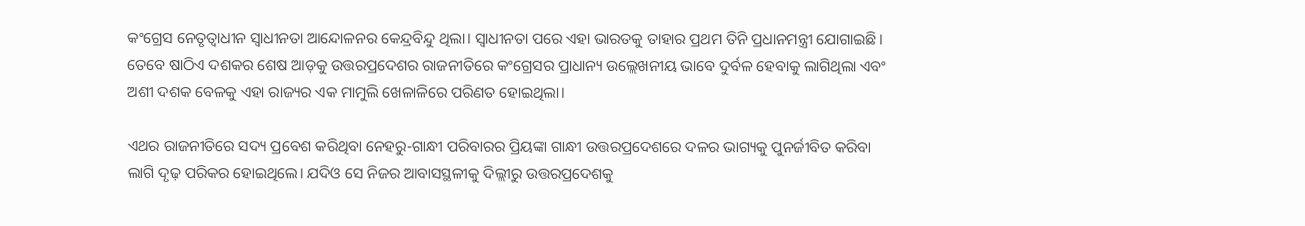କଂଗ୍ରେସ ନେତୃତ୍ବାଧୀନ ସ୍ବାଧୀନତା ଆନ୍ଦୋଳନର କେନ୍ଦ୍ରବିନ୍ଦୁ ଥିଲା। ସ୍ବାଧୀନତା ପରେ ଏହା ଭାରତକୁ ତାହାର ପ୍ରଥମ ତିନି ପ୍ରଧାନମନ୍ତ୍ରୀ ଯୋଗାଇଛି। ତେବେ ଷାଠିଏ ଦଶକର ଶେଷ ଆଡ଼କୁ ଉତ୍ତରପ୍ରଦେଶର ରାଜନୀତିରେ କଂଗ୍ରେସର ପ୍ରାଧାନ୍ୟ ଉଲ୍ଲେଖନୀୟ ଭାବେ ଦୁର୍ବଳ ହେବାକୁ ଲାଗିଥିଲା ଏବଂ ଅଶୀ ଦଶକ ବେଳକୁ ଏହା ରାଜ୍ୟର ଏକ ମାମୁଲି ଖେଳାଳିରେ ପରିଣତ ହୋଇଥିଲା।

ଏଥର ରାଜନୀତିରେ ସଦ୍ୟ ପ୍ରବେଶ କରିଥିବା ନେହରୁ-ଗାନ୍ଧୀ ପରିବାରର ପ୍ରିୟଙ୍କା ଗାନ୍ଧୀ ଉତ୍ତରପ୍ରଦେଶରେ ଦଳର ଭାଗ୍ୟକୁ ପୁନର୍ଜୀବିତ କରିବା ଲାଗି ଦୃଢ଼ ପରିକର ହୋଇଥିଲେ। ଯଦିଓ ସେ ନିଜର ଆବାସସ୍ଥଳୀକୁ ଦିଲ୍ଲୀରୁ ଉତ୍ତରପ୍ରଦେଶକୁ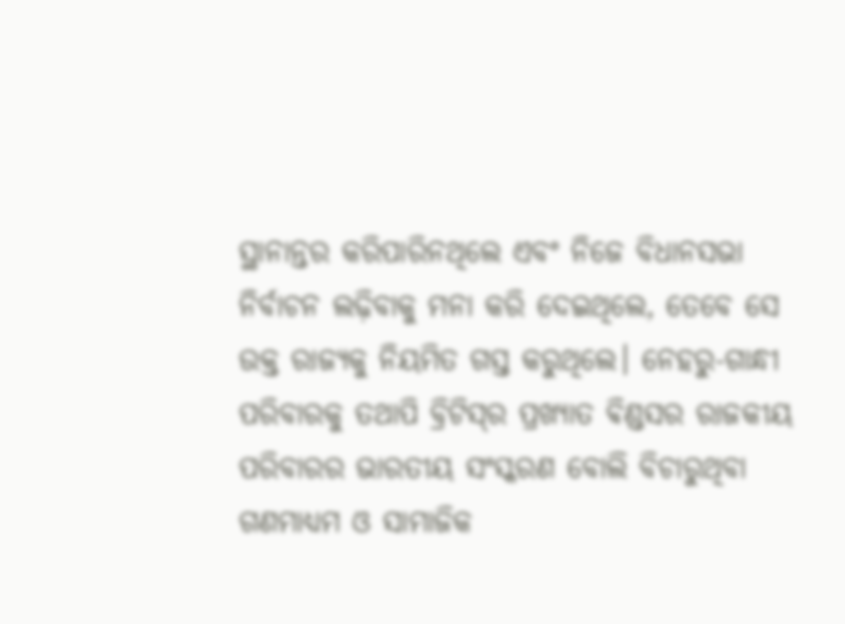ସ୍ଥାନାନ୍ତର କରିପାରିନଥିଲେ ଏବଂ ନିଜେ ବିଧାନସଭା ନିର୍ବାଚନ ଲଢ଼ିବାକୁ ମନା କରି ଦେଇଥିଲେ, ତେବେ ସେ ଉକ୍ତ ରାଜ୍ୟକୁ ନିୟମିତ ଗସ୍ତ କରୁଥିଲେ। ନେହରୁ-ଗାନ୍ଧୀ ପରିବାରକୁ ତଥାପି ବ୍ରିଟିସ୍‌ର ପ୍ରଖ୍ୟାତ ଵିଣ୍ଡସର ରାଜକୀୟ ପରିବାରର ଭାରତୀୟ ସଂସ୍କରଣ ବୋଲି ବିଚାରୁଥିବା ଗଣମାଧ୍ୟମ ଓ ସାମାଜିକ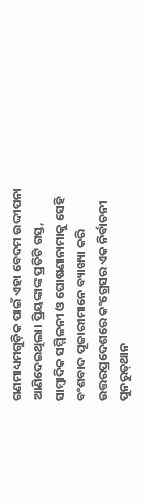ଗଣମାଧ୍ୟମଗୁଡ଼ିକ ପାଇଁ ଏହା ବେଦମ ଉଦ୍ଦୀପନା ଆଣିଦେଇଥିଲା। ପ୍ରିୟଙ୍କାଙ୍କ ପ୍ରତିଟି ଗସ୍ତ, ସାମ୍ବାଦିକ ସମ୍ମିଳନୀ ଓ ଘୋଷଣାନାମାକୁ ସେହି ବଂଶବାଦ ପୂଜାରୀମାନେ ବ୍ୟାଖ୍ୟା କରି ଉତ୍ତରପ୍ରଦେଶରେ କଂଗ୍ରେସର ଏକ ନିର୍ବାଚନୀ ପୁନରୁତ୍‌ଥାନ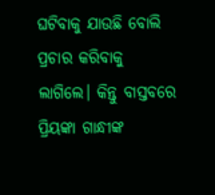ଘଟିବାକୁ ଯାଉଛି ବୋଲି ପ୍ରଚାର କରିବାକୁ ଲାଗିଲେ। କିନ୍ତୁ ବାସ୍ତବରେ ପ୍ରିୟଙ୍କା ଗାନ୍ଧୀଙ୍କ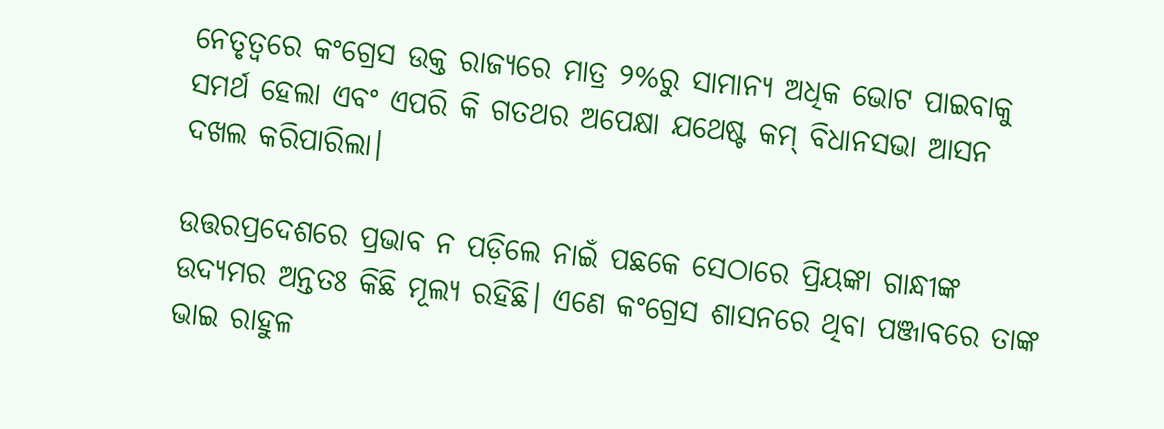ନେତୃତ୍ବରେ କଂଗ୍ରେସ ଉକ୍ତ ରାଜ୍ୟରେ ମାତ୍ର ୨%ରୁ ସାମାନ୍ୟ ଅଧିକ ଭୋଟ ପାଇବାକୁ ସମର୍ଥ ହେଲା ଏବଂ ଏପରି କି ଗତଥର ଅପେକ୍ଷା ଯଥେଷ୍ଟ କମ୍‌ ବିଧାନସଭା ଆସନ ଦଖଲ କରିପାରିଲା।

ଉତ୍ତରପ୍ରଦେଶରେ ପ୍ରଭାବ ନ ପଡ଼ିଲେ ନାଇଁ ପଛକେ ସେଠାରେ ପ୍ରିୟଙ୍କା ଗାନ୍ଧୀଙ୍କ ଉଦ୍ୟମର ଅନ୍ତତଃ କିଛି ମୂଲ୍ୟ ରହିଛି। ଏଣେ କଂଗ୍ରେସ ଶାସନରେ ଥିବା ପଞ୍ଜାବରେ ତାଙ୍କ ଭାଇ ରାହୁଳ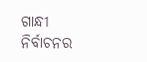ଗାନ୍ଧୀ ନିର୍ବାଚନର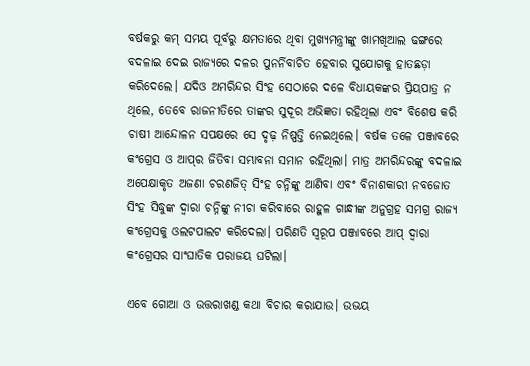ବର୍ଷକରୁ କମ୍‌ ସମୟ ପୂର୍ବରୁ କ୍ଷମତାରେ ଥିବା ମୁଖ୍ୟମନ୍ତ୍ରୀଙ୍କୁ ଖାମଖିଆଲ ଢଙ୍ଗରେ ବଦଳାଇ ଦେଇ ରାଜ୍ୟରେ ଦଳର ପୁନର୍ନିବାଚିତ ହେବାର ସୁଯୋଗକୁ ହାତଛଡ଼ା କରିଦେଲେ। ଯଦିଓ ଅମରିନ୍ଦର ସିଂହ ସେଠାରେ ଦଳେ ବିଧାୟକଙ୍କର ପ୍ରିୟପାତ୍ର ନ ଥିଲେ, ତେବେ ରାଜନୀତିରେ ତାଙ୍କର ସୁଦୂର ଅଭିଜ୍ଞତା ରହିଥିଲା ଏବଂ ବିଶେଷ କରି ଚାଷୀ ଆନ୍ଦୋଳନ ସପକ୍ଷରେ ସେ ଦୃଢ଼ ନିଷ୍ପତ୍ତି ନେଇଥିଲେ। ବର୍ଷକ ତଳେ ପଞ୍ଜାବରେ କଂଗ୍ରେସ ଓ ଆପ୍‌ର ଜିତିବା ସମ୍ଭାବନା ସମାନ ରହିଥିଲା। ମାତ୍ର ଅମରିନ୍ଦରଙ୍କୁ ବଦଳାଇ ଅପେକ୍ଷାକୃତ ଅଜଣା ଚରଣଜିତ୍‌ ସିଂହ ଚନ୍ନିଙ୍କୁ ଆଣିବା ଏବଂ ବିନାଶକାରୀ ନବଜୋତ ସିଂହ ସିଦ୍ଧୁଙ୍କ ଦ୍ବାରା ଚନ୍ନିଙ୍କୁ ନୀଚା କରିବାରେ ରାହୁଳ ଗାନ୍ଧୀଙ୍କ ଅନୁଗ୍ରହ ସମଗ୍ର ରାଜ୍ୟ କଂଗ୍ରେସକୁ ଓଲଟପାଲଟ କରିଦେଲା। ପରିଣତି ସ୍ବରୂପ ପଞ୍ଜାବରେ ଆପ୍‌ ଦ୍ବାରା କଂଗ୍ରେସର ସାଂଘାତିକ ପରାଜୟ ଘଟିଲା।

ଏବେ ଗୋଆ ଓ ଉତ୍ତରାଖଣ୍ଡ କଥା ବିଚାର କରାଯାଉ। ଉଭୟ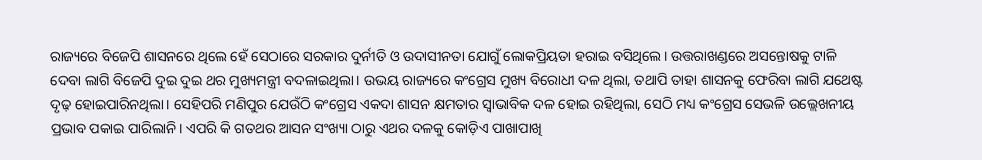ରାଜ୍ୟରେ ବିଜେପି ଶାସନରେ ଥିଲେ ହେଁ ସେଠାରେ ସରକାର ଦୁର୍ନୀତି ଓ ଉଦାସୀନତା ଯୋଗୁଁ ଲୋକପ୍ରିୟତା ହରାଇ ବସିଥିଲେ। ଉତ୍ତରାଖଣ୍ଡରେ ଅସନ୍ତୋଷକୁ ଟାଳି ଦେବା ଲାଗି ବିଜେପି ଦୁଇ ଦୁଇ ଥର ମୁଖ୍ୟମନ୍ତ୍ରୀ ବଦଳାଇଥିଲା। ଉଭୟ ରାଜ୍ୟରେ କଂଗ୍ରେସ ମୁଖ୍ୟ ବିରୋଧୀ ଦଳ ଥିଲା, ତଥାପି ତାହା ଶାସନକୁ ଫେରିବା ଲାଗି ଯଥେଷ୍ଟ ଦୃଢ଼ ହୋଇପାରିନଥିଲା। ସେହିପରି ମଣିପୁର ଯେଉଁଠି କଂଗ୍ରେସ ଏକଦା ଶାସନ କ୍ଷମତାର ସ୍ବାଭାବିକ ଦଳ ହୋଇ ରହିଥିଲା, ସେଠି ମଧ୍ୟ କଂଗ୍ରେସ ସେଭଳି ଉଲ୍ଲେଖନୀୟ ପ୍ରଭାବ ପକାଇ ପାରିଲାନି। ଏପରି କି ଗତଥର ଆସନ ସଂଖ୍ୟା ଠାରୁ ଏଥର ଦଳକୁ କୋଡ଼ିଏ ପାଖାପାଖି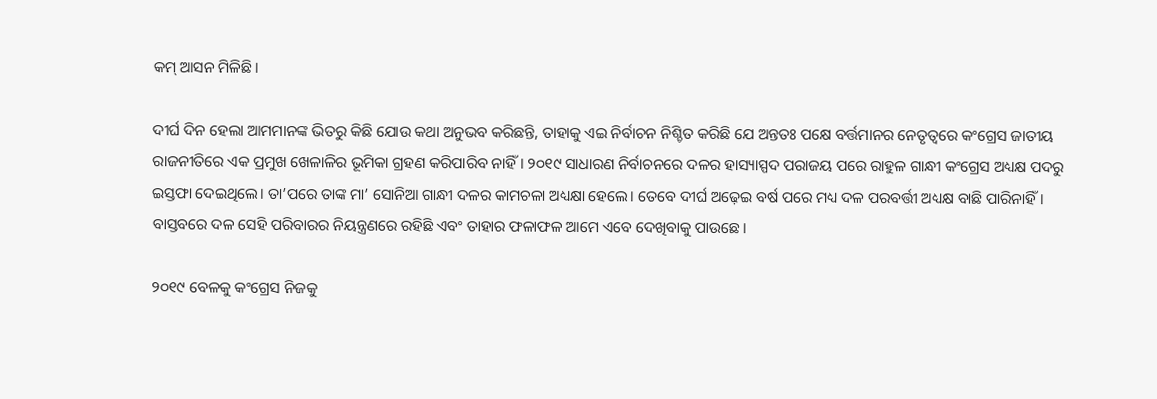କମ୍‌ ଆସନ ମିଳିଛି।

ଦୀର୍ଘ ଦିନ ହେଲା ଆମମାନଙ୍କ ଭିତରୁ କିଛି ଯୋଉ କଥା ଅନୁଭବ କରିଛନ୍ତି, ତାହାକୁ ଏଇ ନିର୍ବାଚନ ନିଶ୍ଚିତ କରିଛି ଯେ ଅନ୍ତତଃ ପକ୍ଷେ ବର୍ତ୍ତମାନର ନେତୃତ୍ବରେ କଂଗ୍ରେସ ଜାତୀୟ ରାଜନୀତିରେ ଏକ ପ୍ରମୁଖ ଖେଳାଳିର ଭୂମିକା ଗ୍ରହଣ କରିପାରିବ ନାହିଁ। ୨୦୧୯ ସାଧାରଣ ନିର୍ବାଚନରେ ଦଳର ହାସ୍ୟାସ୍ପଦ ପରାଜୟ ପରେ ରାହୁଳ ଗାନ୍ଧୀ କଂଗ୍ରେସ ଅଧ୍ୟକ୍ଷ ପଦରୁ ଇସ୍ତଫା ଦେଇଥିଲେ। ତା’ପରେ ତାଙ୍କ ମା’ ସୋନିଆ ଗାନ୍ଧୀ ଦଳର କାମଚଳା ଅଧ୍ୟକ୍ଷା ହେଲେ। ତେବେ ଦୀର୍ଘ ଅଢ଼େଇ ବର୍ଷ ପରେ ମଧ୍ୟ ଦଳ ପରବର୍ତ୍ତୀ ଅଧ୍ୟକ୍ଷ ବାଛି ପାରିନାହିଁ। ବାସ୍ତବରେ ଦଳ ସେହି ପରିବାରର ନିୟନ୍ତ୍ରଣରେ ରହିଛି ଏବଂ ତାହାର ଫଳାଫଳ ଆମେ ଏବେ ଦେଖିବାକୁ ପାଉଛେ।

୨୦୧୯ ବେଳକୁ କଂଗ୍ରେସ ନିଜକୁ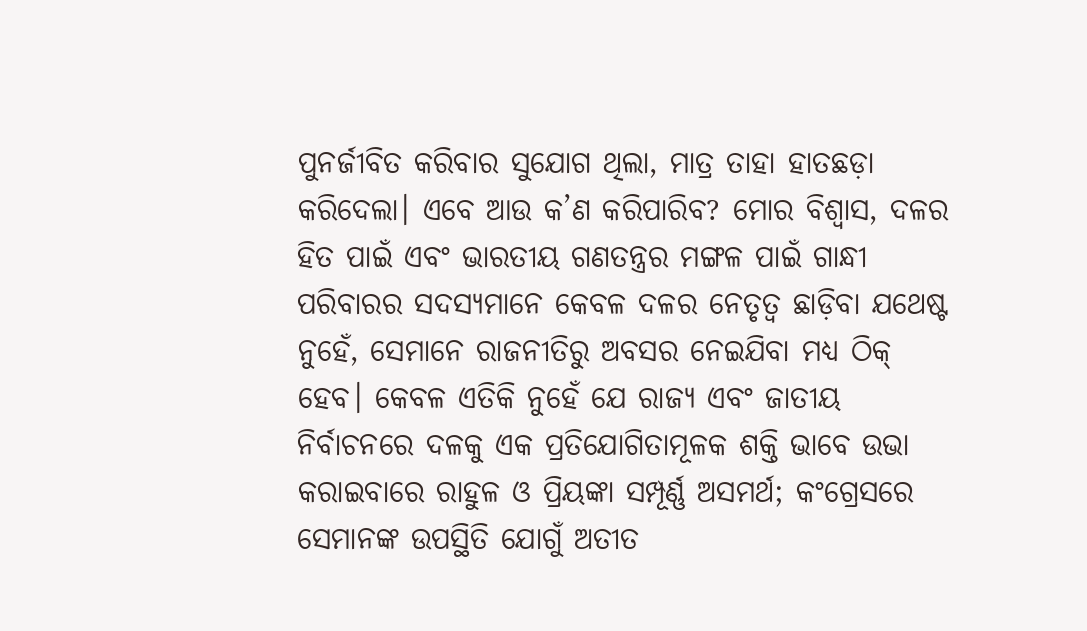ପୁନର୍ଜୀବିତ କରିବାର ସୁଯୋଗ ଥିଲା, ମାତ୍ର ତାହା ହାତଛଡ଼ା କରିଦେଲା। ଏବେ ଆଉ କ’ଣ କରିପାରିବ? ମୋର ବିଶ୍ବାସ, ଦଳର ହିତ ପାଇଁ ଏବଂ ଭାରତୀୟ ଗଣତନ୍ତ୍ରର ମଙ୍ଗଳ ପାଇଁ ଗାନ୍ଧୀ ପରିବାରର ସଦସ୍ୟମାନେ କେବଳ ଦଳର ନେତୃତ୍ବ ଛାଡ଼ିବା ଯଥେଷ୍ଟ ନୁହେଁ, ସେମାନେ ରାଜନୀତିରୁ ଅବସର ନେଇଯିବା ମଧ୍ୟ ଠିକ୍‌ ହେବ। କେବଳ ଏତିକି ନୁହେଁ ଯେ ରାଜ୍ୟ ଏବଂ ଜାତୀୟ ନିର୍ବାଚନରେ ଦଳକୁ ଏକ ପ୍ରତିଯୋଗିତାମୂଳକ ଶକ୍ତି ଭାବେ ଉଭା କରାଇବାରେ ରାହୁଳ ଓ ପ୍ରିୟଙ୍କା ସମ୍ପୂର୍ଣ୍ଣ ଅସମର୍ଥ; କଂଗ୍ରେସରେ ସେମାନଙ୍କ ଉପସ୍ଥିତି ଯୋଗୁଁ ଅତୀତ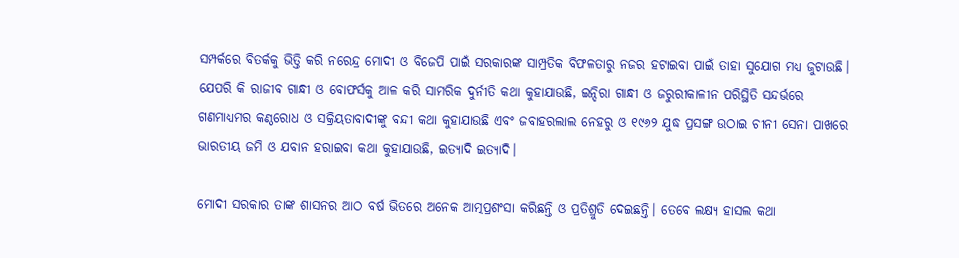ସମ୍ପର୍କରେ ବିତର୍କକୁ ଭିତ୍ତି କରି ନରେନ୍ଦ୍ର ମୋଦୀ ଓ ବିଜେପି ପାଇଁ ସରକାରଙ୍କ ସାମ୍ପ୍ରତିକ ବିଫଳତାରୁ ନଜର ହଟାଇବା ପାଇଁ ତାହା ସୁଯୋଗ ମଧ୍ୟ ଜୁଟାଉଛି। ଯେପରି କି ରାଜୀବ ଗାନ୍ଧୀ ଓ ବୋଫର୍ସକୁ ଆଳ କରି ସାମରିକ ଦୁର୍ନୀତି କଥା କୁହାଯାଉଛି, ଇନ୍ଦିରା ଗାନ୍ଧୀ ଓ ଜରୁରୀକାଳୀନ ପରିସ୍ଥିତି ସନ୍ଦର୍ଭରେ ଗଣମାଧ୍ୟମର କଣ୍ଠରୋଧ ଓ ସକ୍ରିୟତାବାଦୀଙ୍କୁ ବନ୍ଦୀ କଥା କୁହାଯାଉଛି ଏବଂ ଜବାହରଲାଲ ନେହରୁ ଓ ୧୯୬୨ ଯୁଦ୍ଧ ପ୍ରସଙ୍ଗ ଉଠାଇ ଚୀନୀ ସେନା ପାଖରେ ଭାରତୀୟ ଜମି ଓ ଯବାନ ହରାଇବା କଥା କୁହାଯାଉଛି, ଇତ୍ୟାଦି ଇତ୍ୟାଦି।

ମୋଦୀ ସରକାର ତାଙ୍କ ଶାସନର ଆଠ ବର୍ଷ ଭିତରେ ଅନେକ ଆତ୍ମପ୍ରଶଂସା କରିଛନ୍ତି ଓ ପ୍ରତିଶ୍ରୁତି ଦେଇଛନ୍ତି। ତେବେ ଲକ୍ଷ୍ୟ ହାସଲ କଥା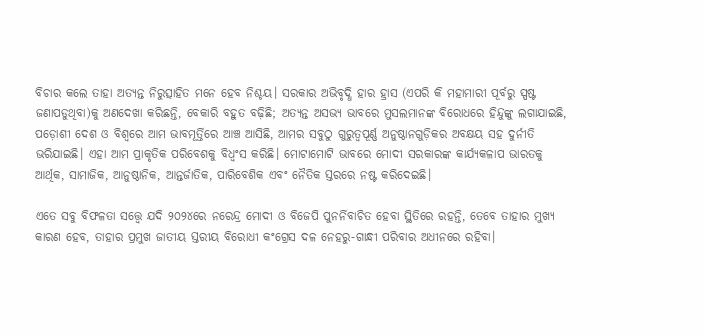ବିଚାର କଲେ ତାହା ଅତ୍ୟନ୍ତ ନିରୁତ୍ସାହିତ ମନେ ହେବ ନିଶ୍ଚୟ। ସରକାର ଅଭିବୃଦ୍ଧି ହାର ହ୍ରାସ (ଏପରି କି ମହାମାରୀ ପୂର୍ବରୁ ସ୍ପଷ୍ଟ ଜଣାପଡୁଥିବା)କୁ ଅଣଦେଖା କରିଛନ୍ତି, ବେକାରି ବହୁତ ବଢ଼ିଛି; ଅତ୍ୟନ୍ତ ଅସଭ୍ୟ ଭାବରେ ମୁସଲମାନଙ୍କ ବିରୋଧରେ ହିନ୍ଦୁଙ୍କୁ ଲଗାଯାଇଛି, ପଡ଼ୋଶୀ ଦେଶ ଓ ବିଶ୍ବରେ ଆମ ଭାବମୂର୍ତ୍ତିରେ ଆଞ୍ଚ ଆସିଛି, ଆମର ସବୁଠୁ ଗୁରୁତ୍ବପୂର୍ଣ୍ଣ ଅନୁଷ୍ଠାନଗୁଡ଼ିକର ଅବକ୍ଷୟ ସହ ଦୁର୍ନୀତି ଭରିଯାଇଛି। ଏହା ଆମ ପ୍ରାକୃତିକ ପରିବେଶକୁ ବିଧ୍ବଂସ କରିଛି। ମୋଟାମୋଟି ଭାବରେ ମୋଦୀ ସରକାରଙ୍କ କାର୍ଯ୍ୟକଳାପ ଭାରତକୁ ଆର୍ଥିକ, ସାମାଜିକ, ଆନୁଷ୍ଠାନିକ, ଆନ୍ତର୍ଜାତିକ, ପାରିବେଶିକ ଏବଂ ନୈତିକ ସ୍ତରରେ ନଷ୍ଟ କରିଦେଇଛି।

ଏତେ ସବୁ ବିଫଳତା ସତ୍ତ୍ବେ ଯଦି ୨୦୨୪ରେ ନରେନ୍ଦ୍ର ମୋଦୀ ଓ ବିଜେପି ପୁନର୍ନିବାଚିତ ହେବା ସ୍ଥିତିରେ ରହନ୍ତି, ତେବେ ତାହାର ମୁଖ୍ୟ କାରଣ ହେବ, ତାହାର ପ୍ରମୁଖ ଜାତୀୟ ସ୍ତରୀୟ ବିରୋଧୀ କଂଗ୍ରେସ ଦଳ ନେହରୁ-ଗାନ୍ଧୀ ପରିବାର ଅଧୀନରେ ରହିବା।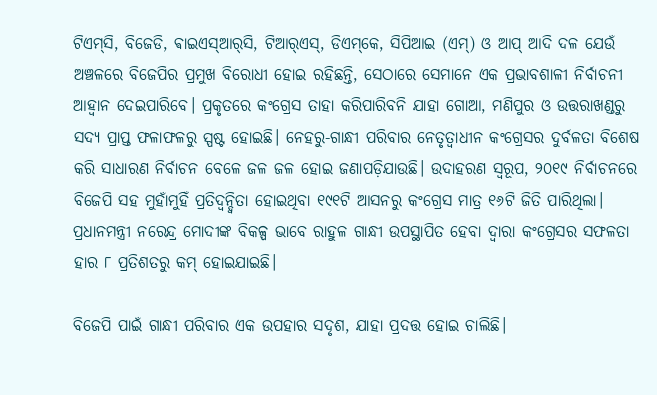ଟିଏମ୍‌ସି, ବିଜେଡି, ଵାଇଏସ୍‌ଆର୍‌ସି, ଟିଆର୍‌ଏସ୍‌, ଡିଏମ୍‌କେ, ସିପିଆଇ (ଏମ୍‌) ଓ ଆପ୍‌ ଆଦି ଦଳ ଯେଉଁ ଅଞ୍ଚଳରେ ବିଜେପିର ପ୍ରମୁଖ ବିରୋଧୀ ହୋଇ ରହିଛନ୍ତି, ସେଠାରେ ସେମାନେ ଏକ ପ୍ରଭାବଶାଳୀ ନିର୍ବାଚନୀ ଆହ୍ବାନ ଦେଇପାରିବେ। ପ୍ରକୃତରେ କଂଗ୍ରେସ ତାହା କରିପାରିବନି ଯାହା ଗୋଆ, ମଣିପୁର ଓ ଉତ୍ତରାଖଣ୍ଡରୁ ସଦ୍ୟ ପ୍ରାପ୍ତ ଫଳାଫଳରୁ ସ୍ପଷ୍ଟ ହୋଇଛି। ନେହରୁ-ଗାନ୍ଧୀ ପରିବାର ନେତୃତ୍ବାଧୀନ କଂଗ୍ରେସର ଦୁର୍ବଳତା ବିଶେଷ କରି ସାଧାରଣ ନିର୍ବାଚନ ବେଳେ ଜଳ ଜଳ ହୋଇ ଜଣାପଡ଼ିଯାଉଛି। ଉଦାହରଣ ସ୍ବରୂପ, ୨୦୧୯ ନିର୍ବାଚନରେ ବିଜେପି ସହ ମୁହାଁମୁହିଁ ପ୍ରତିଦ୍ବନ୍ଦ୍ବିତା ହୋଇଥିବା ୧୯୧ଟି ଆସନରୁ କଂଗ୍ରେସ ମାତ୍ର ୧୬ଟି ଜିତି ପାରିଥିଲା। ପ୍ରଧାନମନ୍ତ୍ରୀ ନରେନ୍ଦ୍ର ମୋଦୀଙ୍କ ବିକଳ୍ପ ଭାବେ ରାହୁଳ ଗାନ୍ଧୀ ଉପସ୍ଥାପିତ ହେବା ଦ୍ବାରା କଂଗ୍ରେସର ସଫଳତା ହାର ୮ ପ୍ରତିଶତରୁ କମ୍‌ ହୋଇଯାଇଛି।

ବିଜେପି ପାଇଁ ଗାନ୍ଧୀ ପରିବାର ଏକ ଉପହାର ସଦୃଶ, ଯାହା ପ୍ରଦତ୍ତ ହୋଇ ଚାଲିଛି।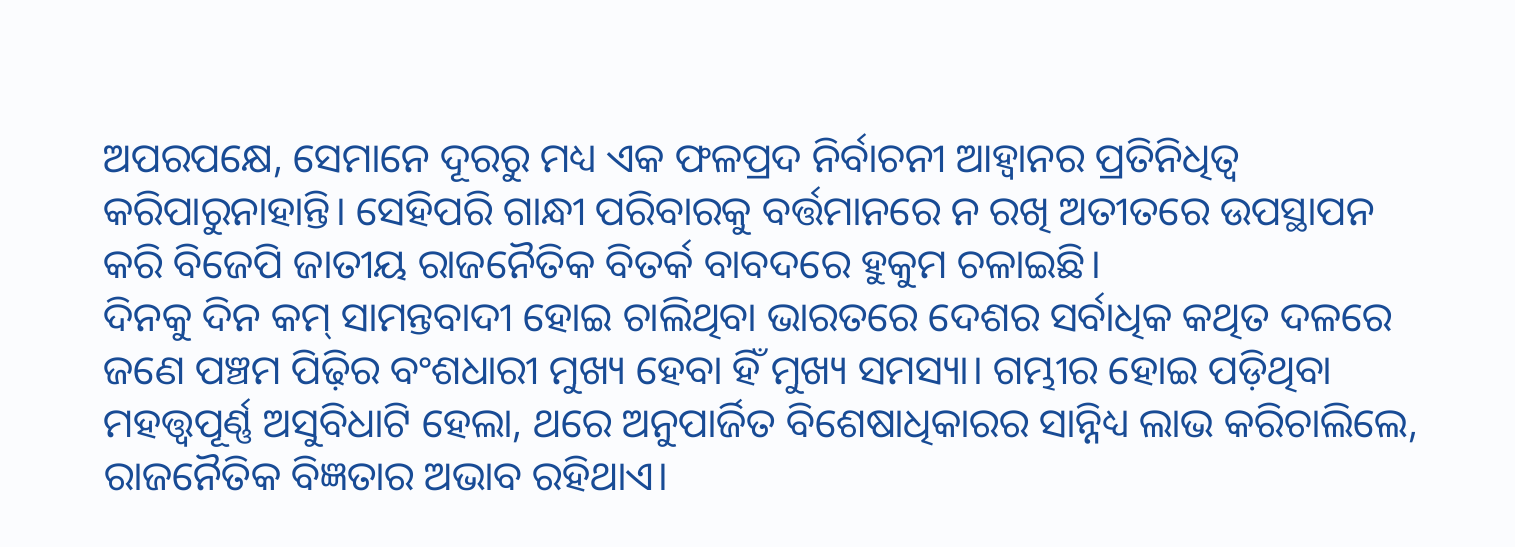ଅପରପକ୍ଷେ, ସେମାନେ ଦୂରରୁ ମଧ୍ୟ ଏକ ଫଳପ୍ରଦ ନିର୍ବାଚନୀ ଆହ୍ବାନର ପ୍ରତିନିଧିତ୍ବ କରିପାରୁନାହାନ୍ତି। ସେହିପରି ଗାନ୍ଧୀ ପରିବାରକୁ ବର୍ତ୍ତମାନରେ ନ ରଖି ଅତୀତରେ ଉପସ୍ଥାପନ କରି ବିଜେପି ଜାତୀୟ ରାଜନୈତିକ ବିତର୍କ ବାବଦରେ ହୁକୁମ ଚଳାଇଛି।
ଦିନକୁ ଦିନ କମ୍‌ ସାମନ୍ତବାଦୀ ହୋଇ ଚାଲିଥିବା ଭାରତରେ ଦେଶର ସର୍ବାଧିକ କଥିତ ଦଳରେ ଜଣେ ପଞ୍ଚମ ପିଢ଼ିର ବଂଶଧାରୀ ମୁଖ୍ୟ ହେବା ହିଁ ମୁଖ୍ୟ ସମସ୍ୟା। ଗମ୍ଭୀର ହୋଇ ପଡ଼ିଥିବା ମହତ୍ତ୍ବପୂର୍ଣ୍ଣ ଅସୁବିଧାଟି ହେଲା, ଥରେ ଅନୁପାର୍ଜିତ ବିଶେଷାଧିକାରର ସାନ୍ନିଧ୍ୟ ଲାଭ କରିଚାଲିଲେ, ରାଜନୈତିକ ବିଜ୍ଞତାର ଅଭାବ ରହିଥାଏ।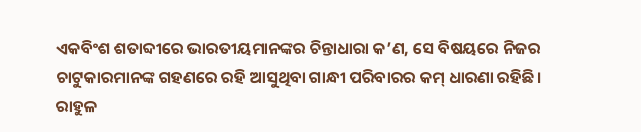ଏକବିଂଶ ଶତାବ୍ଦୀରେ ଭାରତୀୟମାନଙ୍କର ଚିନ୍ତାଧାରା କ’ଣ, ସେ ବିଷୟରେ ନିଜର ଚାଟୁକାରମାନଙ୍କ ଗହଣରେ ରହି ଆସୁଥିବା ଗାନ୍ଧୀ ପରିବାରର କମ୍‌ ଧାରଣା ରହିଛି। ରାହୁଳ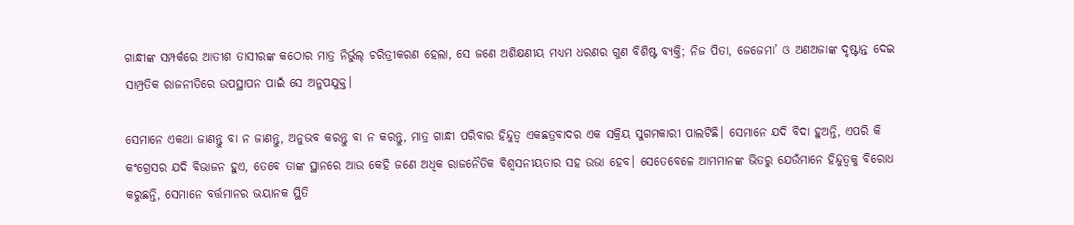ଗାନ୍ଧୀଙ୍କ ସମ୍ପର୍କରେ ଆତୀଶ ତାସୀରଙ୍କ କଠୋର ମାତ୍ର ନିର୍ଭୁଲ୍‌ ଚରିତ୍ରୀକରଣ ହେଲା, ସେ ଜଣେ ଅଶିକ୍ଷଣୀୟ ମଧ୍ୟମ ଧରଣର ଗୁଣ ବିଶିଷ୍ଟ ବ୍ୟକ୍ତି; ନିଜ ପିତା, ଜେଜେମା’ ଓ ଅଣଅଜାଙ୍କ ଦୃଷ୍ଟାନ୍ତ ଦେଇ ସାମ୍ପ୍ରତିକ ରାଜନୀତିରେ ଉପସ୍ଥାପନ ପାଇଁ ସେ ଅନୁପଯୁକ୍ତ।

ସେମାନେ ଏକଥା ଜାଣନ୍ତୁ ବା ନ ଜାଣନ୍ତୁ, ଅନୁଭବ କରନ୍ତୁ ବା ନ କରନ୍ତୁ, ମାତ୍ର ଗାନ୍ଧୀ ପରିବାର ହିନ୍ଦୁତ୍ବ ଏକଛତ୍ରବାଦର ଏକ ସକ୍ରିୟ ସୁଗମକାରୀ ପାଲଟିଛି। ସେମାନେ ଯଦି ବିଦା ହୁଅନ୍ତି, ଏପରି କି କଂଗ୍ରେସର ଯଦି ବିଭାଜନ ହୁଏ, ତେବେ ତାଙ୍କ ସ୍ଥାନରେ ଆଉ କେହି ଜଣେ ଅଧିକ ରାଜନୈତିକ ବିଶ୍ବସନୀୟତାର ସହ ଉଭା ହେବ। ସେତେବେଳେ ଆମମାନଙ୍କ ଭିତରୁ ଯେଉଁମାନେ ହିନ୍ଦୁତ୍ବକୁ ବିରୋଧ କରୁଛନ୍ତି, ସେମାନେ ବର୍ତ୍ତମାନର ଭୟାନକ ସ୍ଥିତି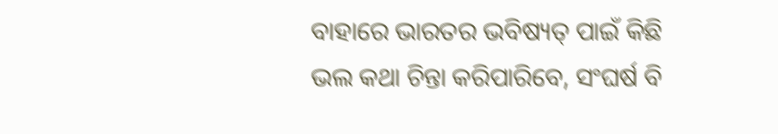ବାହାରେ ଭାରତର ଭବିଷ୍ୟତ୍‌ ପାଇଁ କିଛି ଭଲ କଥା ଚିନ୍ତା କରିପାରିବେ, ସଂଘର୍ଷ ବି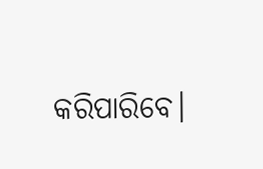କରିପାରିବେ।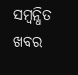ସମ୍ବନ୍ଧିତ ଖବର